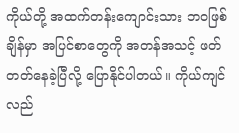ကိုယ်တို့ အထက်တန်းကျောင်းသား ဘဝဖြစ်ချိန်မှာ အပြင်စာတွေကို အတန်အသင့် ဖတ်တတ်နေခဲ့ပြီလို့ ပြောနိုင်ပါတယ်။ ကိုယ်ကျင်လည်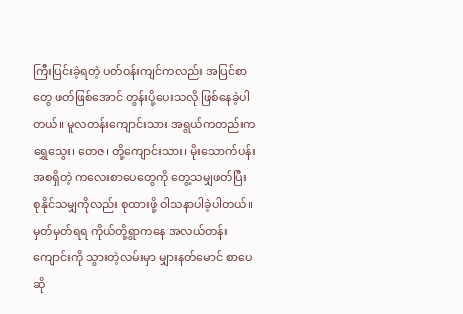ကြီးပြင်းခဲ့ရတဲ့ ပတ်ဝန်းကျင်ကလည်း အပြင်စာတွေ ဖတ်ဖြစ်အောင် တွန်းပို့ပေးသလို ဖြစ်နေခဲ့ပါတယ်။ မူလတန်းကျောင်းသား အရွယ်ကတည်းက ရွှေသွေး၊ တေဇ၊ တို့ကျောင်းသား၊ မိုးသောက်ပန်း အစရှိတဲ့ ကလေးစာပေတွေကို တွေ့သမျှဖတ်ပြီး စုနိုင်သမျှကိုလည်း စုထားဖို့ ဝါသနာပါခဲ့ပါတယ်။
မှတ်မှတ်ရရ ကိုယ်တို့ရွာကနေ အလယ်တန်းကျောင်းကို သွားတဲ့လမ်းမှာ မျှားနတ်မောင် စာပေဆို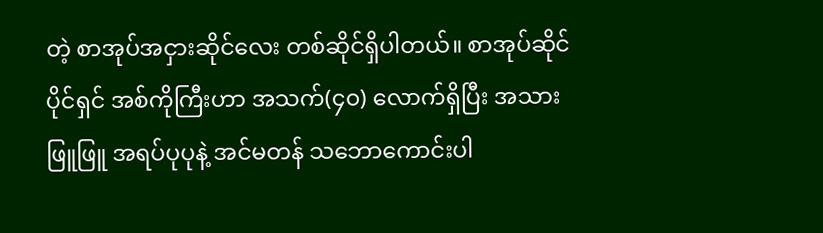တဲ့ စာအုပ်အငှားဆိုင်လေး တစ်ဆိုင်ရှိပါတယ်။ စာအုပ်ဆိုင်ပိုင်ရှင် အစ်ကိုကြီးဟာ အသက်(၄၀) လောက်ရှိပြီး အသားဖြူဖြူ အရပ်ပုပုနဲ့ အင်မတန် သဘောကောင်းပါ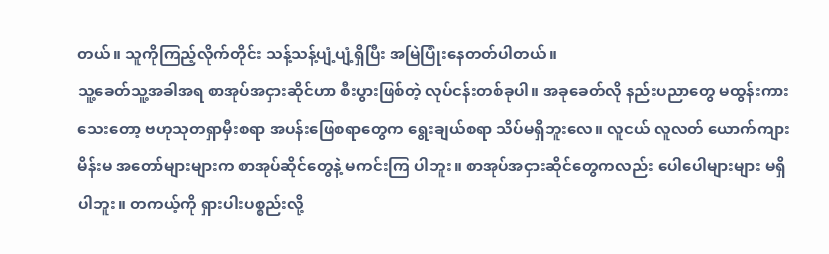တယ်။ သူကိုကြည့်လိုက်တိုင်း သန့်သန့်ပျံ့ပျံ့ရှိပြီး အမြဲပြုံးနေတတ်ပါတယ်။
သူ့ခေတ်သူ့အခါအရ စာအုပ်အငှားဆိုင်ဟာ စီးပွားဖြစ်တဲ့ လုပ်ငန်းတစ်ခုပါ။ အခုခေတ်လို နည်းပညာတွေ မထွန်းကားသေးတော့ ဗဟုသုတရှာမှီးစရာ အပန်းဖြေစရာတွေက ရွေးချယ်စရာ သိပ်မရှိဘူးလေ။ လူငယ် လူလတ် ယောက်ကျား မိန်းမ အတော်များများက စာအုပ်ဆိုင်တွေနဲ့ မကင်းကြ ပါဘူး။ စာအုပ်အငှားဆိုင်တွေကလည်း ပေါပေါများများ မရှိပါဘူး။ တကယ့်ကို ရှားပါးပစ္စည်းလို့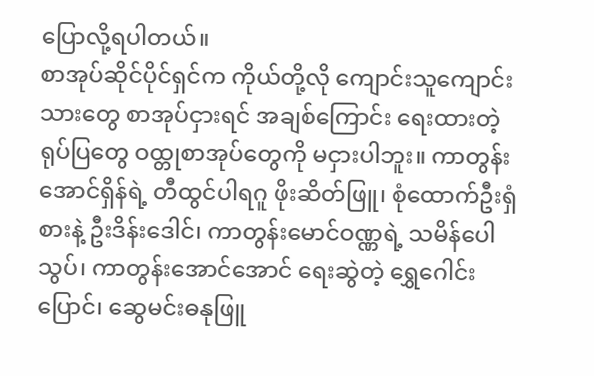ပြောလို့ရပါတယ်။
စာအုပ်ဆိုင်ပိုင်ရှင်က ကိုယ်တို့လို ကျောင်းသူကျောင်းသားတွေ စာအုပ်ငှားရင် အချစ်ကြောင်း ရေးထားတဲ့ ရုပ်ပြတွေ ဝထ္တုစာအုပ်တွေကို မငှားပါဘူး။ ကာတွန်းအောင်ရှိန်ရဲ့ တီထွင်ပါရဂူ ဖိုးဆိတ်ဖြူ၊ စုံထောက်ဦးရှံစားနဲ့ ဦးဒိန်းဒေါင်၊ ကာတွန်းမောင်ဝဏ္ဏရဲ့ သမိန်ပေါသွပ်၊ ကာတွန်းအောင်အောင် ရေးဆွဲတဲ့ ရွှေဂေါင်းပြောင်၊ ဆွေမင်းဓနုဖြူ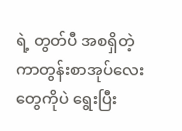ရဲ့ တွတ်ပီ အစရှိတဲ့ ကာတွန်းစာအုပ်လေးတွေကိုပဲ ရွေးပြီး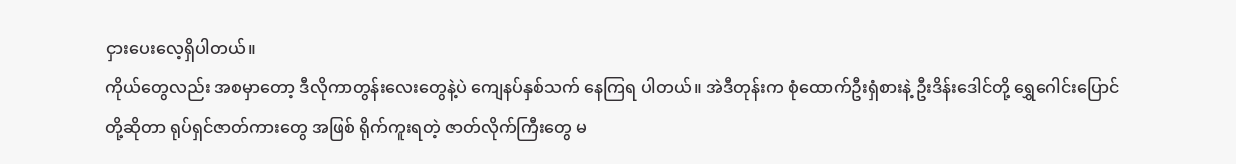ငှားပေးလေ့ရှိပါတယ်။
ကိုယ်တွေလည်း အစမှာတော့ ဒီလိုကာတွန်းလေးတွေနဲ့ပဲ ကျေနပ်နှစ်သက် နေကြရ ပါတယ်။ အဲဒီတုန်းက စုံထောက်ဦးရှံစားနဲ့ ဦးဒိန်းဒေါင်တို့ ရွှေဂေါင်းပြောင်တို့ဆိုတာ ရုပ်ရှင်ဇာတ်ကားတွေ အဖြစ် ရိုက်ကူးရတဲ့ ဇာတ်လိုက်ကြီးတွေ မ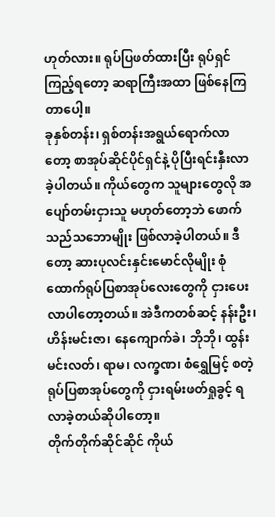ဟုတ်လား။ ရုပ်ပြဖတ်ထားပြီး ရုပ်ရှင်ကြည့်ရတော့ ဆရာကြီးအထာ ဖြစ်နေကြတာပေါ့။
ခုနှစ်တန်း၊ ရှစ်တန်းအရွယ်ရောက်လာတော့ စာအုပ်ဆိုင်ပိုင်ရှင်နဲ့ ပိုပြီးရင်းနှီးလာ ခဲ့ပါတယ်။ ကိုယ်တွေက သူများတွေလို အပျော်တမ်းငှားသူ မဟုတ်တော့ဘဲ ဖောက်သည်သဘောမျိုး ဖြစ်လာခဲ့ပါတယ်။ ဒီတော့ ဆားပုလင်းနှင်းမောင်လိုမျိုး စုံထောက်ရုပ်ပြစာအုပ်လေးတွေကို ငှားပေး လာပါတော့တယ်။ အဲဒီကတစ်ဆင့် နန်းဦး၊ ဟိန်းမင်းဇာ၊ နေကျောက်ခဲ၊ ဘိုဘို၊ ထွန်းမင်းလတ်၊ ရာမ၊ လက္ခဏ၊ စံရွှေမြင့် စတဲ့ ရုပ်ပြစာအုပ်တွေကို ငှားရမ်းဖတ်ရှုခွင့် ရလာခဲ့တယ်ဆိုပါတော့။
တိုက်တိုက်ဆိုင်ဆိုင် ကိုယ်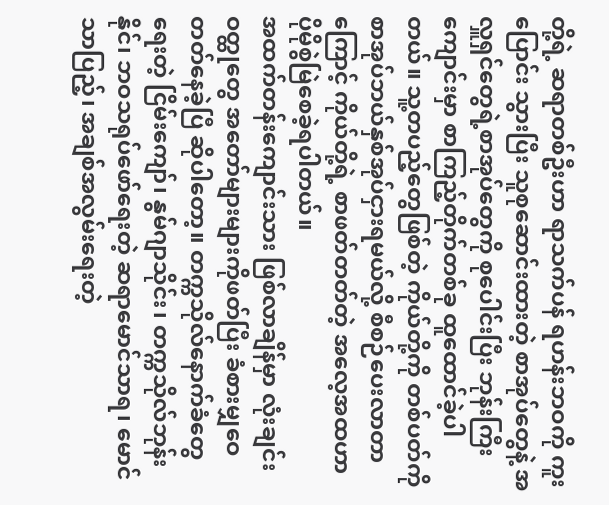တို့ရဲ့ ဆရာတစ်ဦးဟာ ရာသက်ပန် ရဟန်းဘဝကို ကူးပြောင်း သွားပြီး သူစုဆောင်းထားတဲ့ စာအုပ်တွေနဲ့ အလှူရှင်တွေရဲ့စာအုပ်တွေကို စုပေါင်းပြီး ဘုန်းကြီးကျောင်းမှာ စာကြည့်တိုက်တစ်ခု ထူထောင်ခဲ့ပါတယ်။ သူ့တပည့်တွေဖြစ်တဲ့ ကိုယ်တို့ကို တစ်ပတ်ကို စာအုပ်ဘယ်နှစ်အုပ်ငှားရမယ်လို့ စီစဉ်ပေးလာတာကြောင့် ကိုယ်တို့ရဲ့ စာဖတ်တတ်တဲ့ အလေ့အထဟာ ပိုမိုစွဲမြဲစေခဲ့ရပါတယ်။
အထက်တန်းကျောင်းသား ဖြစ်လာချိန်မှာ လုံးချင်းဝတ္ထုတွေ အတော်များများကိုဖတ်ပြီး ခံစားမျှဝေတတ်နေခဲ့ပြီ ဆိုပါတော့။ တက္ကသိုလ်နောက်ခံတွေရေးတဲ့ ငြိမ်းကျော်၊ နွမ်ဂျာသိုင်း၊ တက္ကသိုလ်ဘုန်းနိုင်၊ ဘဝသရုပ်ဖော်ရေးတဲ့ ဆရာမောင်သာရ၊ မောင်သာပြည့်၊ အချစ်အလွမ်းရေးတဲ့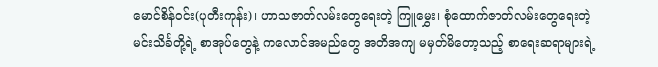မောင်စိန်ဝင်း(ပုတီးကုန်း)၊ ဟာသဇာတ်လမ်းတွေရေးတဲ့ ကြူမွှေး၊ စုံထောက်ဇာတ်လမ်းတွေရေးတဲ့ မင်းသိင်္ခတို့ရဲ့ စာအုပ်တွေနဲ့ ကလောင်အမည်တွေ အတိအကျ မမှတ်မိတော့သည့် စာရေးဆရာများရဲ့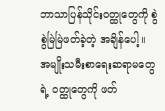ဘာသာပြန်သိုင်းဝတ္ထုတွေကို စွဲစွဲမြဲမြဲဖတ်ခဲ့တဲ့ အချိန်ပေါ့။
အမျိုးသမီးစာရေးဆရာမတွေရဲ့ ဝတ္ထုတွေကို ဖတ်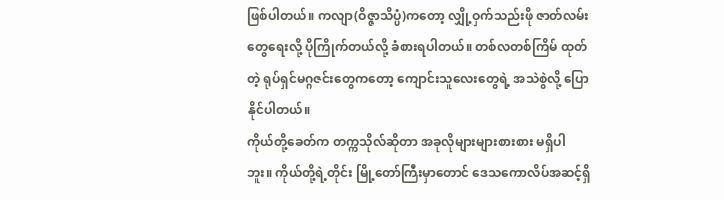ဖြစ်ပါတယ်။ ကလျာ(ဝိဇ္ဇာသိပ္ပံ)ကတော့ လျှို့ဝှက်သည်းဖို ဇာတ်လမ်းတွေရေးလို့ ပိုကြိုက်တယ်လို့ ခံစားရပါတယ်။ တစ်လတစ်ကြိမ် ထုတ်တဲ့ ရုပ်ရှင်မဂ္ဂဇင်းတွေကတော့ ကျောင်းသူလေးတွေရဲ့ အသဲစွဲလို့ ပြောနိုင်ပါတယ်။
ကိုယ်တို့ခေတ်က တက္ကသိုလ်ဆိုတာ အခုလိုများများစားစား မရှိပါဘူး။ ကိုယ်တို့ရဲ့တိုင်း မြို့တော်ကြီးမှာတောင် ဒေသကောလိပ်အဆင့်ရှိ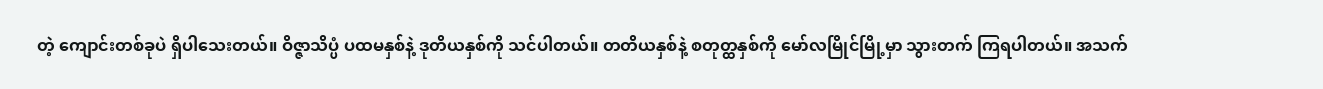တဲ့ ကျောင်းတစ်ခုပဲ ရှိပါသေးတယ်။ ဝိဇ္ဇာသိပ္ပံ ပထမနှစ်နဲ့ ဒုတိယနှစ်ကို သင်ပါတယ်။ တတိယနှစ်နဲ့ စတုတ္ထနှစ်ကို မော်လမြိုင်မြို့မှာ သွားတက် ကြရပါတယ်။ အသက်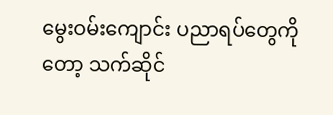မွေးဝမ်းကျောင်း ပညာရပ်တွေကိုတော့ သက်ဆိုင်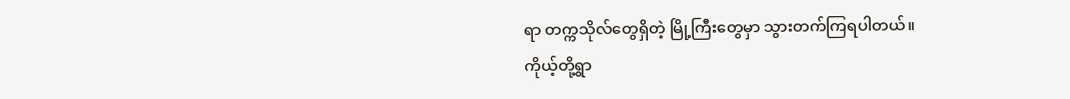ရာ တက္ကသိုလ်တွေရှိတဲ့ မြို့ကြီးတွေမှာ သွားတက်ကြရပါတယ်။
ကိုယ့်တို့ရွာ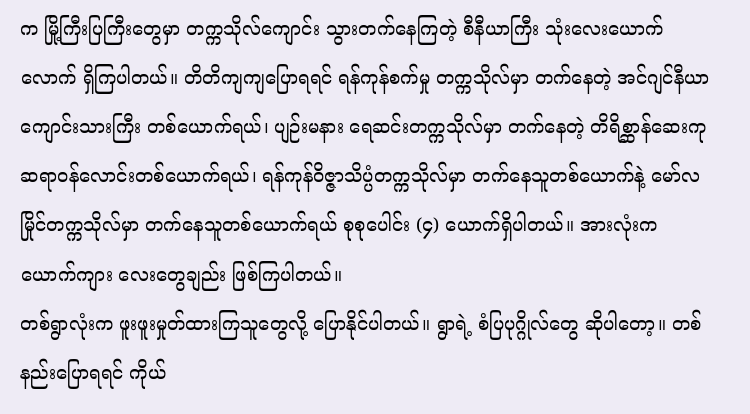က မြို့ကြီးပြကြီးတွေမှာ တက္ကသိုလ်ကျောင်း သွားတက်နေကြတဲ့ စီနီယာကြီး သုံးလေးယောက်လောက် ရှိကြပါတယ်။ တိတိကျကျပြောရရင် ရန်ကုန်စက်မှု တက္ကသိုလ်မှာ တက်နေတဲ့ အင်ဂျင်နီယာကျောင်းသားကြီး တစ်ယောက်ရယ်၊ ပျဉ်းမနား ရေဆင်းတက္ကသိုလ်မှာ တက်နေတဲ့ တိရိစ္ဆာန်ဆေးကု ဆရာဝန်လောင်းတစ်ယောက်ရယ်၊ ရန်ကုန်ဝိဇ္ဇာသိပ္ပံတက္ကသိုလ်မှာ တက်နေသူတစ်ယောက်နဲ့ မော်လမြိုင်တက္ကသိုလ်မှာ တက်နေသူတစ်ယောက်ရယ် စုစုပေါင်း (၄) ယောက်ရှိပါတယ်။ အားလုံးက ယောက်ကျား လေးတွေချည်း ဖြစ်ကြပါတယ်။
တစ်ရွာလုံးက ဖူးဖူးမှုတ်ထားကြသူတွေလို့ ပြောနိုင်ပါတယ်။ ရွာရဲ့ စံပြပုဂ္ဂိုလ်တွေ ဆိုပါတော့။ တစ်နည်းပြောရရင် ကိုယ်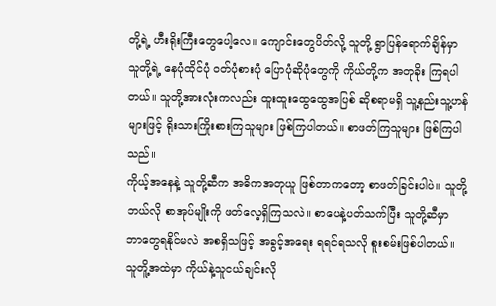တို့ရဲ့ ဟီးရိုးကြီးတွေပေါ့လေ။ ကျောင်းတွေပိတ်လို့ သူတို့ ရွာပြန်ရောက်ချိန်မှာ သူတို့ရဲ့ နေပုံထိုင်ပုံ ဝတ်ပုံစားပုံ ပြောပုံဆိုပုံတွေကို ကိုယ်တို့က အတုခိုး ကြရပါတယ်။ သူတို့အားလုံးကလည်း ထူးထူးထွေထွေအပြစ် ဆိုစရာမရှိ သူ့နည်းသူ့ဟန်များဖြင့် ရိုးသားကြိုးစားကြသူများ ဖြစ်ကြပါတယ်။ စာဖတ်ကြသူများ ဖြစ်ကြပါသည်။
ကိုယ့်အနေနဲ့ သူတို့ဆီက အဓိကအတုယူ ဖြစ်တာကတော့ စာဖတ်ခြင်းပါပဲ။ သူတို့ဘယ်လို စာအုပ်မျိုးကို ဖတ်လေ့ရှိကြသလဲ။ စာပေနဲ့ပတ်သက်ပြီး သူတို့ဆီမှာ ဘာတွေရနိုင်မလဲ အစရှိသဖြင့် အခွင့်အရေး ရရင်ရသလို စူးစမ်းဖြစ်ပါတယ်။ သူတိူ့အထဲမှာ ကိုယ်နဲ့သူငယ်ချင်းလို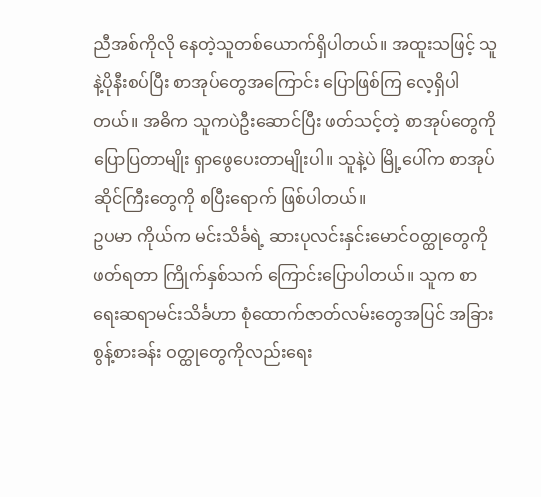ညီအစ်ကိုလို နေတဲ့သူတစ်ယောက်ရှိပါတယ်။ အထူးသဖြင့် သူနဲ့ပိုနီးစပ်ပြီး စာအုပ်တွေအကြောင်း ပြောဖြစ်ကြ လေ့ရှိပါတယ်။ အဓိက သူကပဲဦးဆောင်ပြီး ဖတ်သင့်တဲ့ စာအုပ်တွေကို ပြောပြတာမျိုး ရှာဖွေပေးတာမျိုးပါ။ သူနဲ့ပဲ မြို့ပေါ်က စာအုပ်ဆိုင်ကြီးတွေကို စပြီးရောက် ဖြစ်ပါတယ်။
ဥပမာ ကိုယ်က မင်းသိင်္ခရဲ့ ဆားပုလင်းနှင်းမောင်ဝတ္ထုတွေကို ဖတ်ရတာ ကြိုက်နှစ်သက် ကြောင်းပြောပါတယ်။ သူက စာရေးဆရာမင်းသိင်္ခဟာ စုံထောက်ဇာတ်လမ်းတွေအပြင် အခြား စွန့်စားခန်း ဝတ္ထုတွေကိုလည်းရေး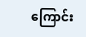ကြောင်း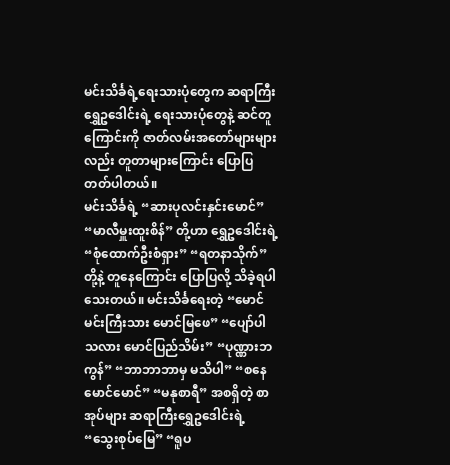မင်းသိင်္ခရဲ့ရေးသားပုံတွေက ဆရာကြီးရွှေဥဒေါင်းရဲ့ ရေးသားပုံတွေနဲ့ ဆင်တူကြောင်းကို ဇာတ်လမ်းအတော်များများလည်း တူတာများကြောင်း ပြောပြတတ်ပါတယ်။
မင်းသိင်္ခရဲ့ “ဆားပုလင်းနှင်းမောင်” “မာလီမှူးထူးစိန်” တို့ဟာ ရွှေဥဒေါင်းရဲ့ “စုံထောက်ဦးစံရှား” “ရတနာသိုက်” တို့နဲ့ တူနေကြောင်း ပြောပြလို့ သိခဲ့ရပါသေးတယ်။ မင်းသိင်္ခရေးတဲ့ “မောင်မင်းကြီးသား မောင်မြဖေ” “ပျော်ပါသလား မောင်ပြည်သိမ်း” “ပုဏ္ဏားဘကွန်” “ဘာဘာဘာမှ မသိပါ” “စနေမောင်မောင်” “မနုစာရီ” အစရှိတဲ့ စာအုပ်များ ဆရာကြီးရွှေဥဒေါင်းရဲ့ “သွေးစုပ်မြေ” “ရူပ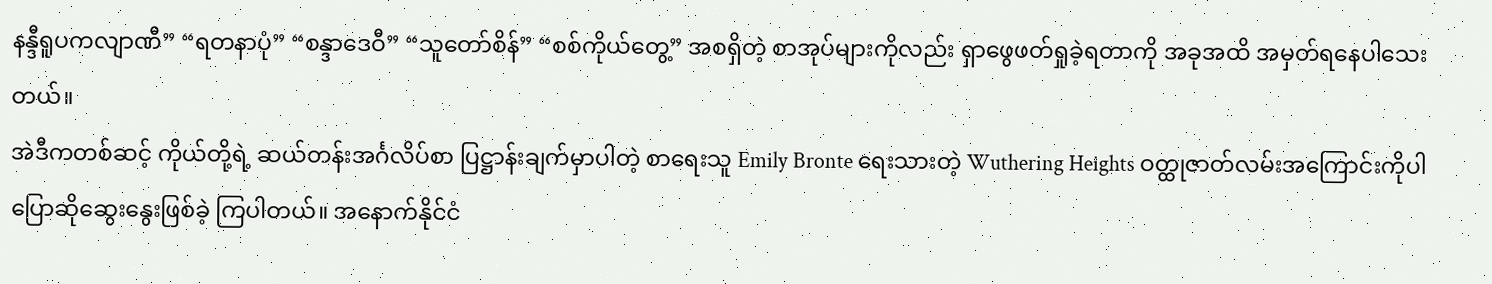နန္ဒီရူပကလျာဏီ” “ရတနာပုံ” “စန္ဒာဒေဝီ” “သူတော်စိန်” “စစ်ကိုယ်တွေ့” အစရှိတဲ့ စာအုပ်များကိုလည်း ရှာဖွေဖတ်ရှုခဲ့ရတာကို အခုအထိ အမှတ်ရနေပါသေးတယ်။
အဲဒီကတစ်ဆင့် ကိုယ်တို့ရဲ့ ဆယ်တန်းအင်္ဂလိပ်စာ ပြဋ္ဌာန်းချက်မှာပါတဲ့ စာရေးသူ Emily Bronte ရေးသားတဲ့ Wuthering Heights ဝတ္ထုဇာတ်လမ်းအကြောင်းကိုပါ ပြောဆိုဆွေးနွေးဖြစ်ခဲ့ ကြပါတယ်။ အနောက်နိုင်ငံ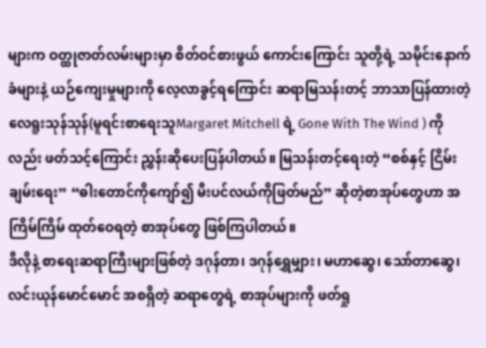များက ဝတ္ထုဇာတ်လမ်းများမှာ စိတ်ဝင်စားဖွယ် ကောင်းကြောင်း သူတို့ရဲ့ သမိုင်းနောက်ခံများနဲ့ ယဉ်ကျေးမှုများကို လေ့လာခွင့်ရကြောင်း ဆရာမြသန်းတင့် ဘာသာပြန်ထားတဲ့ လေရူးသုန်သုန်(မူရင်းစာရေးသူMargaret Mitchell ရဲ့ Gone With The Wind ) ကိုလည်း ဖတ်သင့်ကြောင်း ညွှန်းဆိုပေးပြန်ပါတယ်။ မြသန်းတင့်ရေးတဲ့ “စစ်နှင့် ငြိမ်းချမ်းရေး” “ဓါးတောင်ကိုကျော်၍ မီးပင်လယ်ကိုဖြတ်မည်” ဆိုတဲ့စာအုပ်တွေဟာ အကြိမ်ကြိမ် ထုတ်ဝေရတဲ့ စာအုပ်တွေ ဖြစ်ကြပါတယ်။
ဒီလိုနဲ့ စာရေးဆရာကြီးများဖြစ်တဲ့ ဒဂုန်တာ၊ ဒဂုန်ရွှေမျှား၊ မဟာဆွေ၊ သော်တာဆွေ၊ လင်းယုန်မောင်မောင် အစရှိတဲ့ ဆရာတွေရဲ့ စာအုပ်များကို ဖတ်ရှု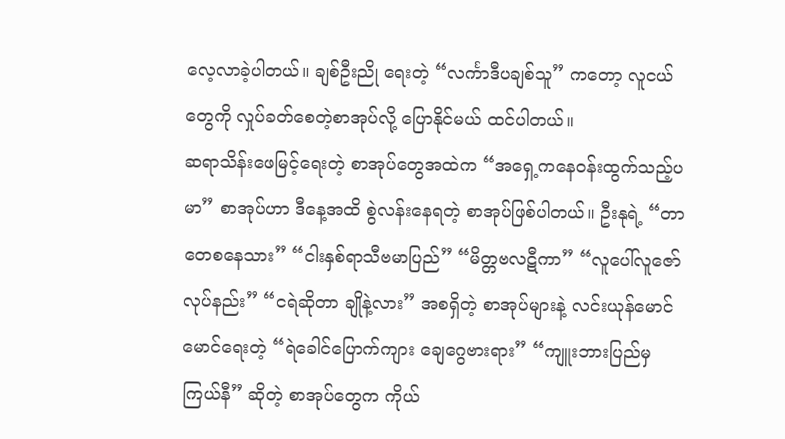လေ့လာခဲ့ပါတယ်။ ချစ်ဦးညို ရေးတဲ့ “လင်္ကာဒီပချစ်သူ” ကတော့ လူငယ်တွေကို လှုပ်ခတ်စေတဲ့စာအုပ်လို့ ပြောနိုင်မယ် ထင်ပါတယ်။
ဆရာသိန်းဖေမြင့်ရေးတဲ့ စာအုပ်တွေအထဲက “အရှေ့ကနေဝန်းထွက်သည့်ပမာ” စာအုပ်ဟာ ဒီနေ့အထိ စွဲလန်းနေရတဲ့ စာအုပ်ဖြစ်ပါတယ်။ ဦးနုရဲ့ “တာတေစနေသား” “ငါးနှစ်ရာသီဗမာပြည်” “မိတ္တဗလဋီကာ” “လူပေါ်လူဇော် လုပ်နည်း” “ငရဲဆိုတာ ချိုနဲ့လား” အစရှိတဲ့ စာအုပ်များနဲ့ လင်းယုန်မောင်မောင်ရေးတဲ့ “ရဲခေါင်ပြောက်ကျား ချေဂွေဗားရား” “ကျူးဘားပြည်မှ ကြယ်နီ” ဆိုတဲ့ စာအုပ်တွေက ကိုယ်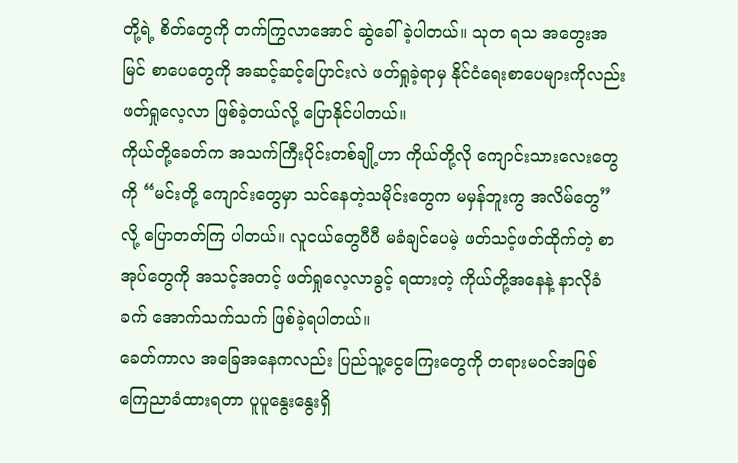တို့ရဲ့ စိတ်တွေကို တက်ကြွလာအောင် ဆွဲခေါ်ခဲ့ပါတယ်။ သုတ ရသ အတွေးအမြင် စာပေတွေကို အဆင့်ဆင့်ပြောင်းလဲ ဖတ်ရှုခဲ့ရာမှ နိုင်ငံရေးစာပေများကိုလည်း ဖတ်ရှုလေ့လာ ဖြစ်ခဲ့တယ်လို့ ပြောနိုင်ပါတယ်။
ကိုယ်တို့ခေတ်က အသက်ကြီးပိုင်းတစ်ချို့ဟာ ကိုယ်တို့လို ကျောင်းသားလေးတွေကို “မင်းတို့ ကျောင်းတွေမှာ သင်နေတဲ့သမိုင်းတွေက မမှန်ဘူးကွ အလိမ်တွေ”လို့ ပြောတတ်ကြ ပါတယ်။ လူငယ်တွေပီပီ မခံချင်ပေမဲ့ ဖတ်သင့်ဖတ်ထိုက်တဲ့ စာအုပ်တွေကို အသင့်အတင့် ဖတ်ရှုလေ့လာခွင့် ရထားတဲ့ ကိုယ်တို့အနေနဲ့ နာလိုခံခက် အောက်သက်သက် ဖြစ်ခဲ့ရပါတယ်။
ခေတ်ကာလ အခြေအနေကလည်း ပြည်သူ့ငွေကြေးတွေကို တရားမဝင်အဖြစ် ကြေညာခံထားရတာ ပူပူနွေးနွေးရှိ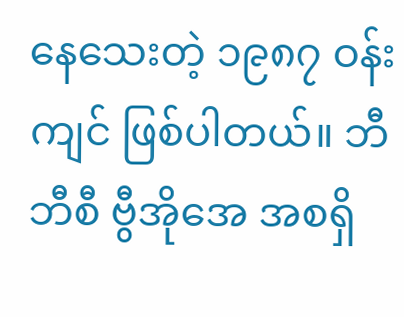နေသေးတဲ့ ၁၉၈၇ ဝန်းကျင် ဖြစ်ပါတယ်။ ဘီဘီစီ ဗွီအိုအေ အစရှိ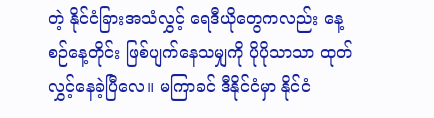တဲ့ နိုင်ငံခြားအသံလွှင့် ရေဒီယိုတွေကလည်း နေ့စဉ်နေ့တိုင်း ဖြစ်ပျက်နေသမျှကို ပိုပိုသာသာ ထုတ်လွှင့်နေခဲ့ပြီလေ။ မကြာခင် ဒီနိုင်ငံမှာ နိုင်ငံ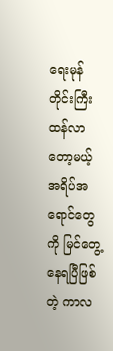ရေးမုန်တိုင်းကြီး ထန်လာတော့မယ့် အရိပ်အရောင်တွေကို မြင်တွေ့နေရပြီဖြစ်တဲ့ ကာလ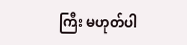ကြီး မဟုတ်ပါ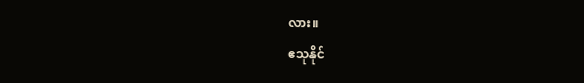လား။
ဧသုနိုင်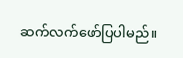ဆက်လက်ဖော်ပြပါမည်။